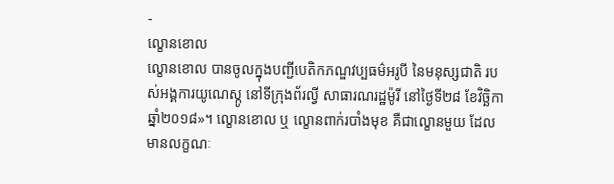-
ល្ខោនខោល
ល្ខោនខោល បានចូលក្នុងបញ្ជីបេតិកភណ្ឌវប្បធម៌អរូបី នៃមនុស្សជាតិ របស់អង្គការយូណេស្កូ នៅទីក្រុងព័រល្វី សាធារណរដ្ឋម៉ូរី នៅថ្ងៃទី២៨ ខែវិច្ឆិកា ឆ្នាំ២០១៨»។ ល្ខោនខោល ឬ ល្ខោនពាក់របាំងមុខ គឺជាល្ខោនមួយ ដែលមានលក្ខណៈ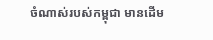ចំណាស់របស់កម្ពុជា មានដើម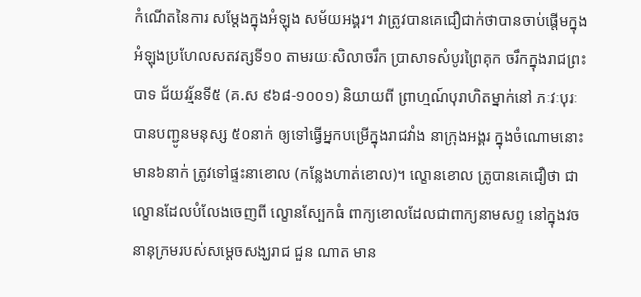កំណើតនៃការ សម្តែងក្នុងអំឡុង សម័យអង្គរ។ វាត្រូវបានគេជឿជាក់ថាបានចាប់ផ្តើមក្នុងអំឡុងប្រហែលសតវត្សទី១០ តាមរយៈសិលាចរឹក ប្រាសាទសំបូរព្រៃគុក ចរឹកក្នុងរាជព្រះបាទ ជ័យវរ្ម័នទី៥ (គ.ស ៩៦៨-១០០១) និយាយពី ព្រាហ្មណ៍បុរាហិតម្នាក់នៅ ភៈវៈបុរៈ បានបញ្ជូនមនុស្ស ៥០នាក់ ឲ្យទៅធ្វើអ្នកបម្រើក្នុងរាជវាំង នាក្រុងអង្គរ ក្នុងចំណោមនោះមាន៦នាក់ ត្រូវទៅផ្ទះនាខោល (កន្លែងហាត់ខោល)។ ល្ខោនខោល ត្រូបានគេជឿថា ជាល្ខោនដែលបំលែងចេញពី ល្ខោនស្បែកធំ ពាក្យខោលដែលជាពាក្យនាមសព្ទ នៅក្នុងវចនានុក្រមរបស់សម្ដេចសង្ឃរាជ ជួន ណាត មាន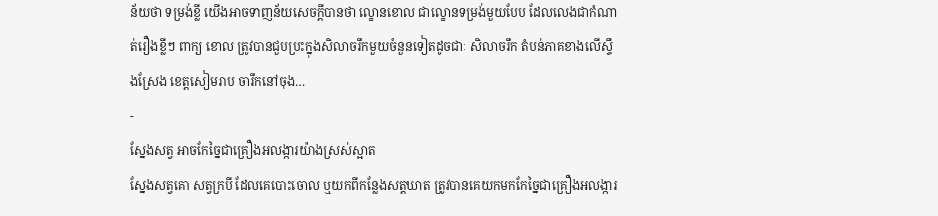ន័យថា ទម្រង់ខ្លី យើងអាចទាញន័យសេចក្ដីបានថា ល្ខោនខោល ជាល្ខោនទម្រង់មួយបែប ដែលលេងជាកំណាត់រឿងខ្លីៗ ពាក្យ ខោល ត្រូវបានជួបប្រះក្នុងសិលាចរឹកមួយចំនួនទៀតដូចជាៈ សិលាចរឹក តំបន់ភាគខាងលើស្ទឹងស្រែង ខេត្តសៀមរាប ចារឹកនៅចុង…
-
ស្នែងសត្វ អាចកែច្នៃជាគ្រឿងអលង្ការយ៉ាងស្រស់ស្អាត
ស្នែងសត្វគោ សត្វក្របី ដែលគេបោះចោល ឬយកពីកន្លែងសត្តឃាត ត្រូវបានគេយកមកកែច្នៃជាគ្រឿងអលង្ការ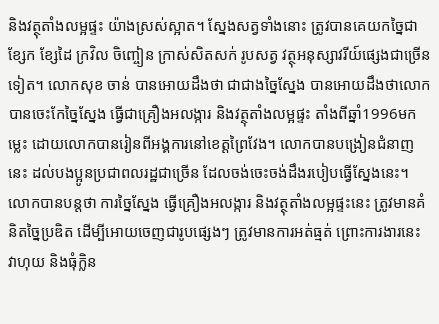និងវត្ថុតាំងលម្អផ្ទះ យ៉ាងស្រស់ស្អាត។ ស្នែងសត្វទាំងនោះ ត្រូវបានគេយកច្នៃជា ខ្សែក ខ្សែដៃ ក្រវិល ចិញ្ចៀន ក្រាស់សិតសក់ រូបសត្វ វត្ថុអនុស្សាវរីយ៍ផ្សេងជាច្រើនទៀត។ លោកសុខ ចាន់ បានអោយដឹងថា ជាជាងច្នៃស្នែង បានអោយដឹងថាលោកបានចេះកែច្នៃស្នែង ធ្វើជាគ្រឿងអលង្ការ និងវត្ថុតាំងលម្អផ្ទះ តាំងពីឆ្នាំ1996មកម្លេះ ដោយលោកបានរៀនពីអង្គការនៅខេត្តព្រៃវែង។ លោកបានបង្រៀនជំនាញនេះ ដល់បងប្អូនប្រជាពលរដ្ឋជាច្រើន ដែលចង់ចេះចង់ដឹងរបៀបធ្វើស្នែងនេះ។ លោកបានបន្តថា ការច្នៃស្នែង ធ្វើគ្រឿងអលង្ការ និងវត្ថុតាំងលម្អផ្ទះនេះ ត្រូវមានគំនិតច្នៃប្រឌិត ដើម្បីអោយចេញជារូបផ្សេងៗ ត្រូវមានការអត់ធ្មត់ ព្រោះការងារនេះ វាហុយ និងធុំក្លិន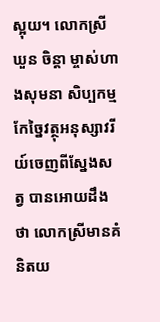ស្អុយ។ លោកស្រីឃួន ចិន្តា ម្ចាស់ហាងសុមនា សិប្បកម្មកែច្នៃវត្ថុអនុស្សាវរីយ៍ចេញពីស្នែងសត្វ បានអោយដឹងថា លោកស្រីមានគំនិតយ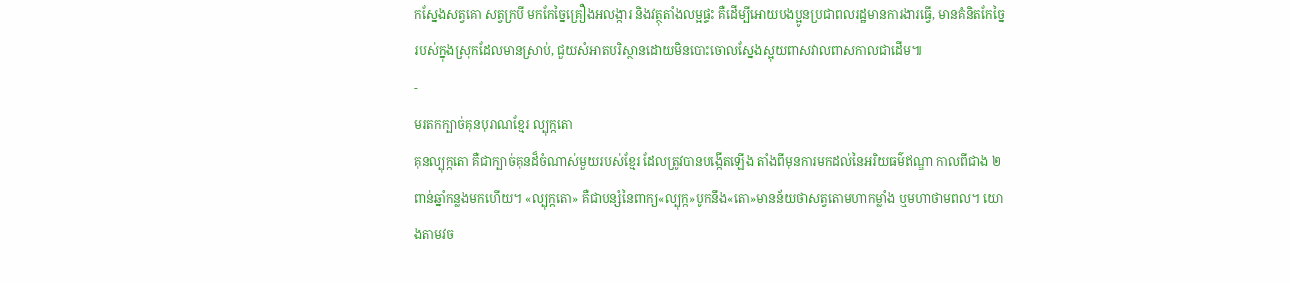កស្នែងសត្វគោ សត្វក្របី មកកែច្នៃគ្រឿងអលង្ការ និងវត្ថុតាំងលម្អផ្ទះ គឺដើម្បីអោយបងប្អូនប្រជាពលរដ្ឋមានការងារធ្វើ, មានគំនិតកែច្នៃរបស់ក្នុងស្រុកដែលមានស្រាប់, ជួយសំអាតបរិស្ថានដោយមិនបោះចោលស្នែងស្អុយពាសវាលពាសកាលជាដើម៕
-
មរតកក្បាច់គុនបុរាណខ្មែរ ល្បុក្កតោ
គុនល្បុក្កតោ គឺជាក្បាច់គុនដ៏ចំណាស់មួយរបស់ខ្មែរ ដែលត្រូវបានបង្កើតឡើង តាំងពីមុនការមកដល់នៃអរិយធម៌ឥណ្ឌា កាលពីជាង ២ពាន់ឆ្នាំកន្លងមកហើយ។ «ល្បុក្កតោ» គឺជាបន្សំនៃពាក្យ«ល្បុក្ក»បូកនឹង«តោ»មានន័យថាសត្វតោមហាកម្លាំង ឬមហាថាមពល។ យោងតាមវច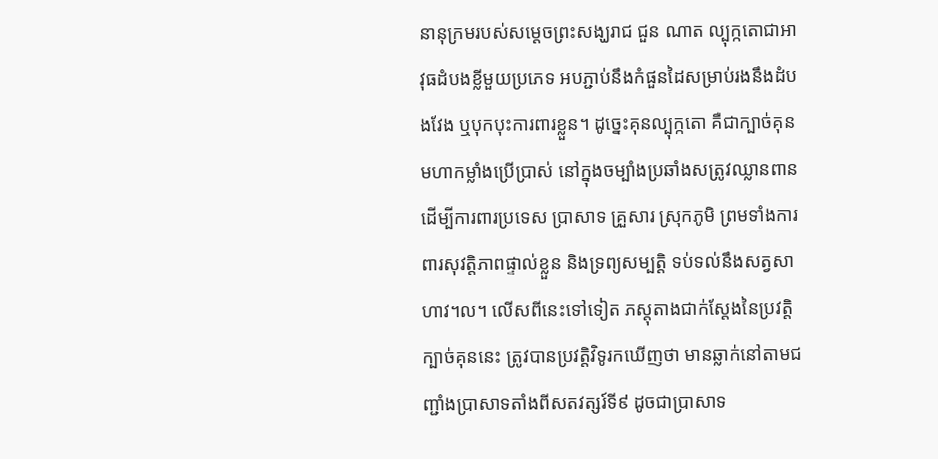នានុក្រមរបស់សម្តេចព្រះសង្ឃរាជ ជួន ណាត ល្បុក្កតោជាអាវុធដំបងខ្លីមួយប្រភេទ អបភ្ជាប់នឹងកំផួនដៃសម្រាប់រងនឹងដំបងវែង ឬបុកបុះការពារខ្លួន។ ដូច្នេះគុនល្បុក្កតោ គឺជាក្បាច់គុនមហាកម្លាំងប្រើប្រាស់ នៅក្នុងចម្បាំងប្រឆាំងសត្រូវឈ្លានពាន ដើម្បីការពារប្រទេស ប្រាសាទ គ្រួសារ ស្រុកភូមិ ព្រមទាំងការពារសុវត្តិភាពផ្ទាល់ខ្លួន និងទ្រព្យសម្បត្តិ ទប់ទល់នឹងសត្វសាហាវ។ល។ លើសពីនេះទៅទៀត ភស្តុតាងជាក់ស្តែងនៃប្រវត្តិក្បាច់គុននេះ ត្រូវបានប្រវត្តិវិទូរកឃើញថា មានឆ្លាក់នៅតាមជញ្ជាំងប្រាសាទតាំងពីសតវត្សរ៍ទី៩ ដូចជាប្រាសាទ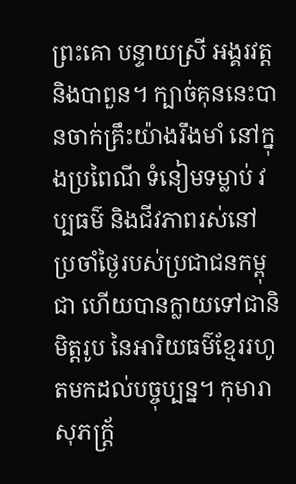ព្រះគោ បន្ទាយស្រី អង្គរវត្ត និងបាពួន។ ក្បាច់គុននេះបានចាក់គ្រឹះយ៉ាងរឹងមាំ នៅក្នុងប្រពៃណី ទំនៀមទម្លាប់ វប្បធម៌ និងជីវភាពរស់នៅប្រចាំថ្ងៃរបស់ប្រជាជនកម្ពុជា ហើយបានក្លាយទៅជានិមិត្តរូប នៃអារិយធម៌ខ្មែររហូតមកដល់បច្ចុប្បន្ន។ កុមារាសុភក្រ្ត័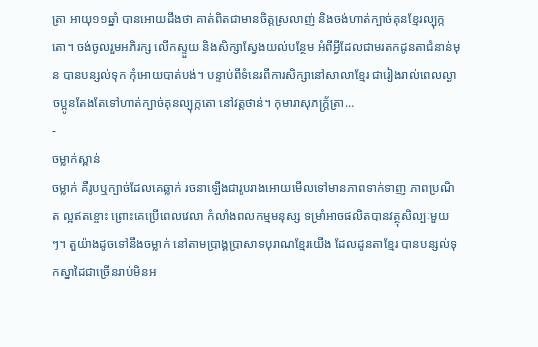ត្រា អាយុ១១ឆ្នាំ បានអោយដឹងថា គាត់ពិតជាមានចិត្តស្រលាញ់ និងចង់ហាត់ក្បាច់គុនខ្មែរល្បុក្កតោ។ ចង់ចូលរួមអភិរក្ស លើកស្ទួយ និងសិក្សាស្វែងយល់បន្ថែម អំពីអ្វីដែលជាមរតកដូនតាជំនាន់មុន បានបន្សល់ទុក កុំអោយបាត់បង់។ បន្ទាប់ពីទំនេរពីការសិក្សានៅសាលាខ្មែរ ជារៀងរាល់ពេលល្ងាចប្អូនតែងតែទៅហាត់ក្បាច់គុនល្បុក្កតោ នៅវត្តថាន់។ កុមារាសុភក្រ្ត័ត្រា…
-
ចម្លាក់ស្ពាន់
ចម្លាក់ គឺរូបឬក្បាច់ដែលគេឆ្លាក់ រចនាឡើងជារូបរាងអោយមើលទៅមានភាពទាក់ទាញ ភាពប្រណិត ល្អឥតខ្ចោះ ព្រោះគេប្រើពេលវេលា កំលាំងពលកម្មមនុស្ស ទម្រាំអាចផលិតបានវត្ថុសិល្បៈមួយៗ។ តួយ៉ាងដូចទៅនឹងចម្លាក់ នៅតាមប្រាង្គប្រាសាទបុរាណខ្មែរយើង ដែលដូនតាខ្មែរ បានបន្សល់ទុកស្នាដៃជាច្រើនរាប់មិនអ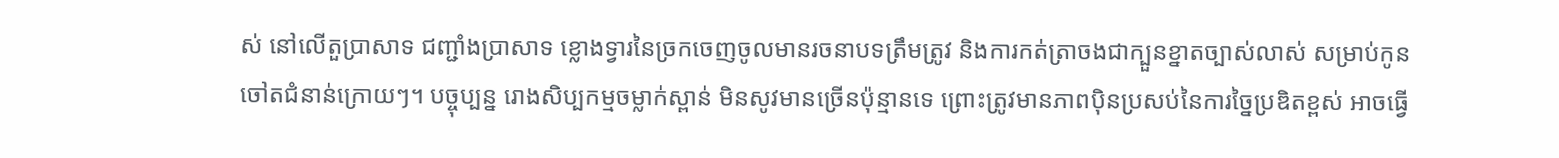ស់ នៅលើតួប្រាសាទ ជញ្ជាំងប្រាសាទ ខ្លោងទ្វារនៃច្រកចេញចូលមានរចនាបទត្រឹមត្រូវ និងការកត់ត្រាចងជាក្បួនខ្នាតច្បាស់លាស់ សម្រាប់កូនចៅតជំនាន់ក្រោយៗ។ បច្ចុប្បន្ន រោងសិប្បកម្មចម្លាក់ស្ពាន់ មិនសូវមានច្រើនប៉ុន្មានទេ ព្រោះត្រូវមានភាពប៉ិនប្រសប់នៃការច្នៃប្រឌិតខ្ពស់ អាចធ្វើ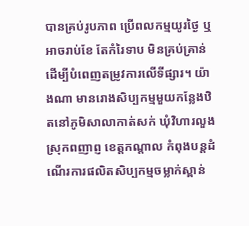បានគ្រប់រូបភាព ប្រើពលកម្មយូរថ្ងៃ ឬអាចរាប់ខែ តែកំរៃទាប មិនគ្រប់គ្រាន់ ដើម្បីបំពេញតម្រូវការលើទីផ្សារ។ យ៉ាងណា មានរោងសិប្បកម្មមួយកន្លែងឋិតនៅភូមិសាលាកាត់សក់ ឃុំវិហារលួង ស្រុកពញាព្ញ ខេត្តកណ្តាល កំពុងបន្ដដំណើរការផលិតសិប្បកម្មចម្លាក់ស្ពាន់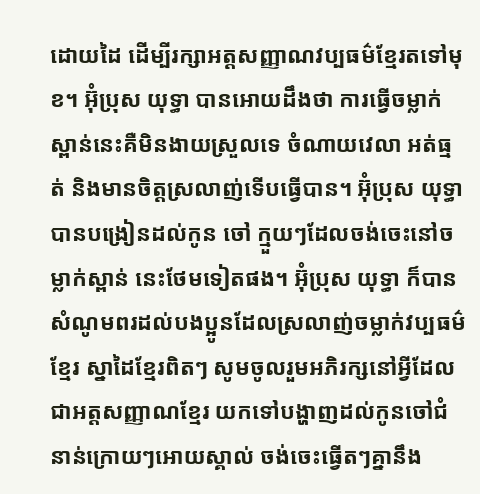ដោយដៃ ដើម្បីរក្សាអត្តសញ្ញាណវប្បធម៌ខ្មែរតទៅមុខ។ អ៊ុំប្រុស យុទ្ធា បានអោយដឹងថា ការធ្វើចម្លាក់ស្ពាន់នេះគឺមិនងាយស្រួលទេ ចំណាយវេលា អត់ធ្មត់ និងមានចិត្តស្រលាញ់ទើបធ្វើបាន។ អ៊ុំប្រុស យុទ្ធា បានបង្រៀនដល់កូន ចៅ ក្មួយៗដែលចង់ចេះនៅចម្លាក់ស្ពាន់ នេះថែមទៀតផង។ អ៊ុំប្រុស យុទ្ធា ក៏បានសំណូមពរដល់បងប្អូនដែលស្រលាញ់ចម្លាក់វប្បធម៌ខ្មែរ ស្នាដៃខ្មែរពិតៗ សូមចូលរួមអភិរក្សនៅអ្វីដែលជាអត្តសញ្ញាណខ្មែរ យកទៅបង្ហាញដល់កូនចៅជំនាន់ក្រោយៗអោយស្គាល់ ចង់ចេះធ្វើតៗគ្នានឹង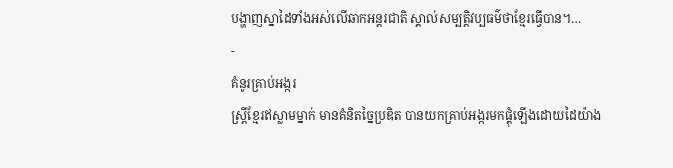បង្ហាញស្នាដៃទាំងអស់លើឆាកអន្តរជាតិ ស្គាល់សម្បត្តិវប្បធម៌ថាខ្មែរធ្វើបាន។…
-
គំនូរគ្រាប់អង្ករ
ស្ត្រីខ្មែរឥស្លាមម្នាក់ មានគំនិតច្នៃប្រឌិត បានយកគ្រាប់អង្ករមកផ្គុំឡើងដោយដៃយ៉ាង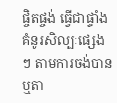ផ្ចិតផ្ចង់ ធ្វើជាផ្ទាំងគំនូរសិល្បៈផ្សេងៗ តាមការចង់បាន ឬតា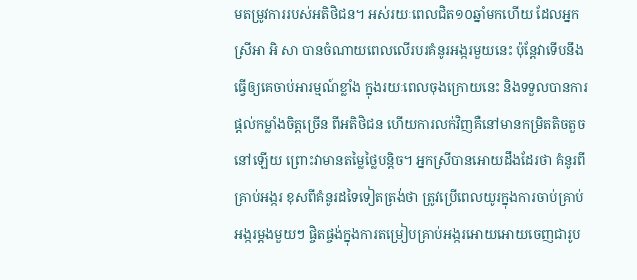មតម្រូវការរបស់អតិថិជន។ អស់រយៈពេលជិត១០ឆ្នាំមកហើយ ដែលអ្នកស្រីអា អិ សា បានចំណាយពេលលើរបរគំនូរអង្ករមួយនេះ ប៉ុន្តែវាទើបនឹងធ្វើឲ្យគេចាប់អារម្មណ៍ខ្លាំង ក្នុងរយៈពេលចុងក្រោយនេះ និងទទួលបានការផ្តល់កម្លាំងចិត្តច្រើន ពីអតិថិជន ហើយការលក់វិញគឺនៅមានកម្រិតតិចតួចនៅឡើយ ព្រោះវាមានតម្លៃថ្លៃបន្តិច។ អ្នកស្រីបានអោយដឹងដែរថា គំនូរពីគ្រាប់អង្ករ ខុសពីគំនូរដទៃទៀតត្រង់ថា ត្រូវប្រើពេលយូរក្នុងការចាប់គ្រាប់អង្ករម្តងមួយៗ ផ្ចិតផ្ចង់ក្នុងការតម្រៀបគ្រាប់អង្ករអោយអោយចេញជារូប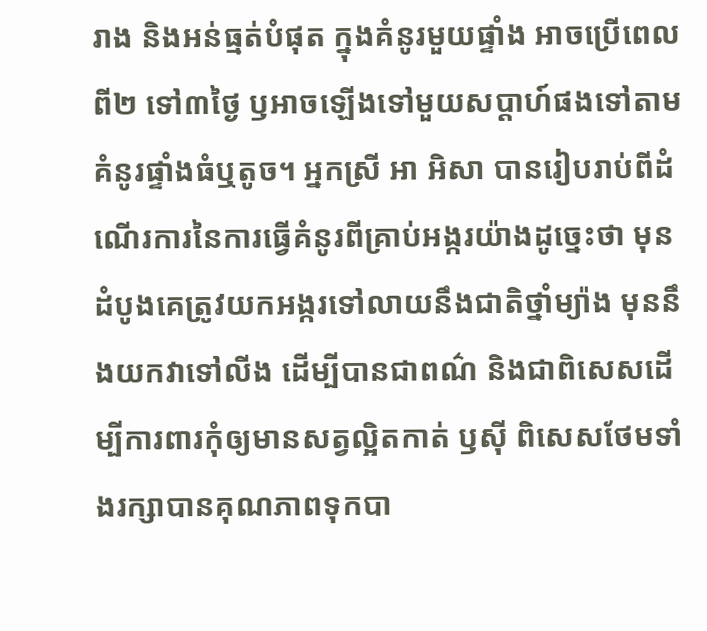រាង និងអន់ធ្មត់បំផុត ក្នុងគំនូរមួយផ្ទាំង អាចប្រើពេលពី២ ទៅ៣ថ្ងៃ ឫអាចឡើងទៅមួយសប្តាហ៍ផងទៅតាមគំនូរផ្ទាំងធំឬតូច។ អ្នកស្រី អា អិសា បានរៀបរាប់ពីដំណើរការនៃការធ្វើគំនូរពីគ្រាប់អង្ករយ៉ាងដូច្នេះថា មុនដំបូងគេត្រូវយកអង្ករទៅលាយនឹងជាតិថ្នាំម្យ៉ាង មុននឹងយកវាទៅលីង ដើម្បីបានជាពណ៌ និងជាពិសេសដើម្បីការពារកុំឲ្យមានសត្វល្អិតកាត់ ឫស៊ី ពិសេសថែមទាំងរក្សាបានគុណភាពទុកបា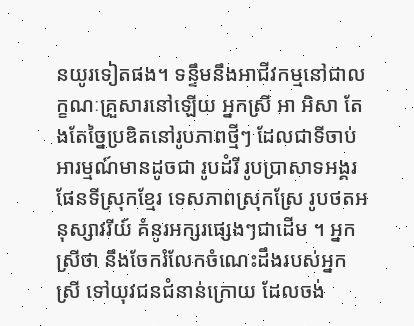នយូរទៀតផង។ ទន្ទឹមនឹងអាជីវកម្មនៅជាលក្ខណៈគ្រួសារនៅឡើយ អ្នកស្រី អា អិសា តែងតែច្នៃប្រឌិតនៅរូបភាពថ្មីៗ ដែលជាទីចាប់អារម្មណ៍មានដូចជា រូបដំរី រូបប្រាសាទអង្គរ ផែនទីស្រុកខ្មែរ ទេសភាពស្រុកស្រែ រូបថតអនុស្សាវរីយ៍ គំនូរអក្សរផ្សេងៗជាដើម ។ អ្នកស្រីថា នឹងចែករំលែកចំណេះដឹងរបស់អ្នកស្រី ទៅយុវជនជំនាន់ក្រោយ ដែលចង់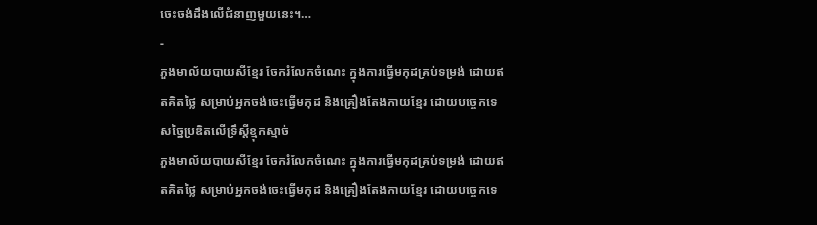ចេះចង់ដឹងលើជំនាញមួយនេះ។…
-
ភួងមាល័យបាយសីខ្មែរ ចែករំលែកចំណេះ ក្នុងការធ្វើមកុដគ្រប់ទម្រង់ ដោយឥតគិតថ្លៃ សម្រាប់អ្នកចង់ចេះធ្វើមកុដ និងគ្រឿងតែងកាយខ្មែរ ដោយបច្ចេកទេសច្នៃប្រឌិតលើទ្រឹស្តីខ្មុកស្មាច់
ភួងមាល័យបាយសីខ្មែរ ចែករំលែកចំណេះ ក្នុងការធ្វើមកុដគ្រប់ទម្រង់ ដោយឥតគិតថ្លៃ សម្រាប់អ្នកចង់ចេះធ្វើមកុដ និងគ្រឿងតែងកាយខ្មែរ ដោយបច្ចេកទេ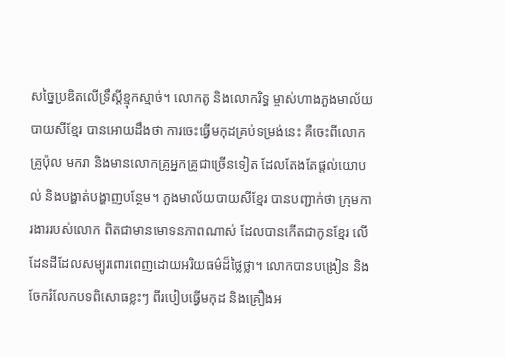សច្នៃប្រឌិតលើទ្រឹស្តីខ្មុកស្មាច់។ លោកតូ និងលោករិទ្ធ ម្ចាស់ហាងភួងមាល័យបាយសីខ្មែរ បានអោយដឹងថា ការចេះធ្វើមកុដគ្រប់ទម្រង់នេះ គឺចេះពីលោកគ្រូប៉ុល មករា និងមានលោកគ្រូអ្នកគ្រូជាច្រើនទៀត ដែលតែងតែផ្តល់យោបល់ និងបង្ហាត់បង្ហាញបន្ថែម។ ភួងមាល័យបាយសីខ្មែរ បានបញ្ជាក់ថា ក្រុមការងាររបស់លោក ពិតជាមានមោទនភាពណាស់ ដែលបានកើតជាកូនខ្មែរ លើដែនដីដែលសម្បូរពោរពេញដោយអរិយធម៌ដ៏ថ្លៃថ្លា។ លោកបានបង្រៀន និងចែករំលែកបទពិសោធខ្លះៗ ពីរបៀបធ្វើមកុដ និងគ្រឿងអ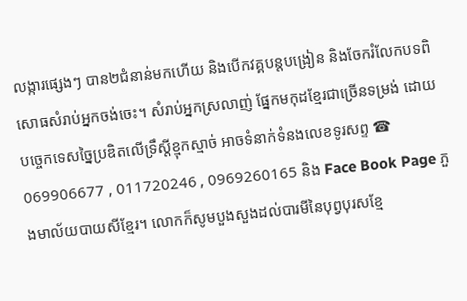លង្ការផ្សេងៗ បាន២ជំនាន់មកហើយ និងបើកវគ្គបន្តបង្រៀន និងចែករំលែកបទពិសោធសំរាប់អ្នកចង់ចេះ។ សំរាប់អ្នកស្រលាញ់ ផ្នែកមកុដខ្មែរជាច្រើនទម្រង់ ដោយបច្ចេកទេសច្នៃប្រឌិតលើទ្រឹស្តីខ្មុកស្មាច់ អាចទំនាក់ទំនងលេខទូរសព្ទ ☎ 069906677 , 011720246 , 0969260165 និង Face Book Page ភួងមាល័យបាយសីខ្មែរ។ លោកក៏សូមបួងសួងដល់បារមីនៃបុព្វបុរសខ្មែ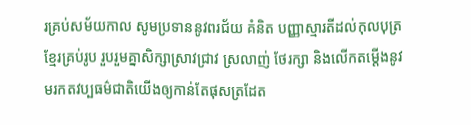រគ្រប់សម័យកាល សូមប្រទាននូវពរជ័យ គំនិត បញ្ញាស្មារតីដល់កុលបុត្រខ្មែរគ្រប់រូប រួបរួមគ្នាសិក្សាស្រាវជ្រាវ ស្រលាញ់ ថែរក្សា និងលើកតម្តើងនូវមរកតវប្បធម៌ជាតិយើងឲ្យកាន់តែផុសត្រដែត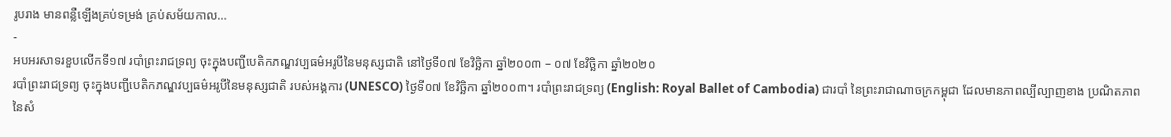រូបរាង មានពន្លឺឡើងគ្រប់ទម្រង់ គ្រប់សម័យកាល…
-
អបអរសាទរខួបលើកទី១៧ របាំព្រះរាជទ្រព្យ ចុះក្នុងបញ្ជីបេតិកភណ្ឌវប្បធម៌អរូបីនៃមនុស្សជាតិ នៅថ្ងៃទី០៧ ខែវិច្ឆិកា ឆ្នាំ២០០៣ – ០៧ ខែវិច្ឆិកា ឆ្នាំ២០២០
របាំព្រះរាជទ្រព្យ ចុះក្នុងបញ្ជីបេតិកភណ្ឌវប្បធម៌អរូបីនៃមនុស្សជាតិ របស់អង្គការ (UNESCO) ថ្ងៃទី០៧ ខែវិច្ឆិកា ឆ្នាំ២០០៣។ របាំព្រះរាជទ្រព្យ (English: Royal Ballet of Cambodia) ជារបាំ នៃព្រះរាជាណាចក្រកម្ពុជា ដែលមានភាពល្បីល្បាញខាង ប្រណិតភាពនៃសំ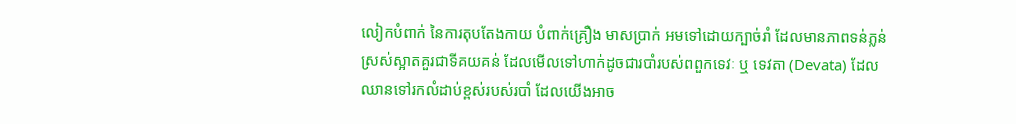លៀកបំពាក់ នៃការតុបតែងកាយ បំពាក់គ្រឿង មាសប្រាក់ អមទៅដោយក្បាច់រាំ ដែលមានភាពទន់ភ្លន់ ស្រស់ស្អាតគួរជាទីគយគន់ ដែលមើលទៅហាក់ដូចជារបាំរបស់ពពួកទេវៈ ឬ ទេវតា (Devata) ដែលឈានទៅរកលំដាប់ខ្ពស់របស់របាំ ដែលយើងអាច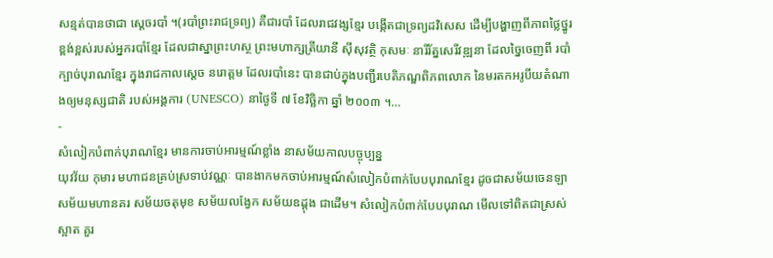សន្មត់បានថាជា ស្ដេចរបាំ ។(របាំព្រះរាជទ្រព្យ) គឺជារបាំ ដែលរាជវង្សខ្មែរ បង្កើតជាទ្រព្យដវិសេស ដើម្បីបង្ហាញពីភាពថ្លៃថ្នូរខ្ពង់ខ្ពស់របស់អ្នករបាំខ្មែរ ដែលជាស្នាព្រះហស្ថ ព្រះមហាក្សត្រីយានី ស៊ីសុវត្ថិ កុសមៈ នារីរ័ត្នសេរីវឌ្ឍនា ដែលច្នៃចេញពី របាំក្បាច់បុរាណខ្មែរ ក្នុងរាជកាលស្ដេច នរោត្តម ដែលរបាំនេះ បានជាប់ក្នុងបញ្ជីរបេតិភណ្ឌពិភពលោក នៃមរតកអរូបីយតំណាងឲ្យមនុស្សជាតិ របស់អង្គការ (UNESCO) នាថ្ងៃទី ៧ ខែវិច្ឆិកា ឆ្នាំ ២០០៣ ។…
-
សំលៀកបំពាក់បុរាណខ្មែរ មានការចាប់អារម្មណ៍ខ្លាំង នាសម័យកាលបច្ចុប្បន្ន
យុវវ័យ កុមារ មហាជនគ្រប់ស្រទាប់វណ្ណៈ បានងាកមកចាប់អារម្មណ៍សំលៀកបំពាក់បែបបុរាណខ្មែរ ដូចជាសម័យចេនឡា សម័យមហានគរ សម័យចតុមុខ សម័យលង្វែក សម័យឧដ្តុង ជាដើម។ សំលៀកបំពាក់បែបបុរាណ មើលទៅពិតជាស្រស់ស្អាត គួរ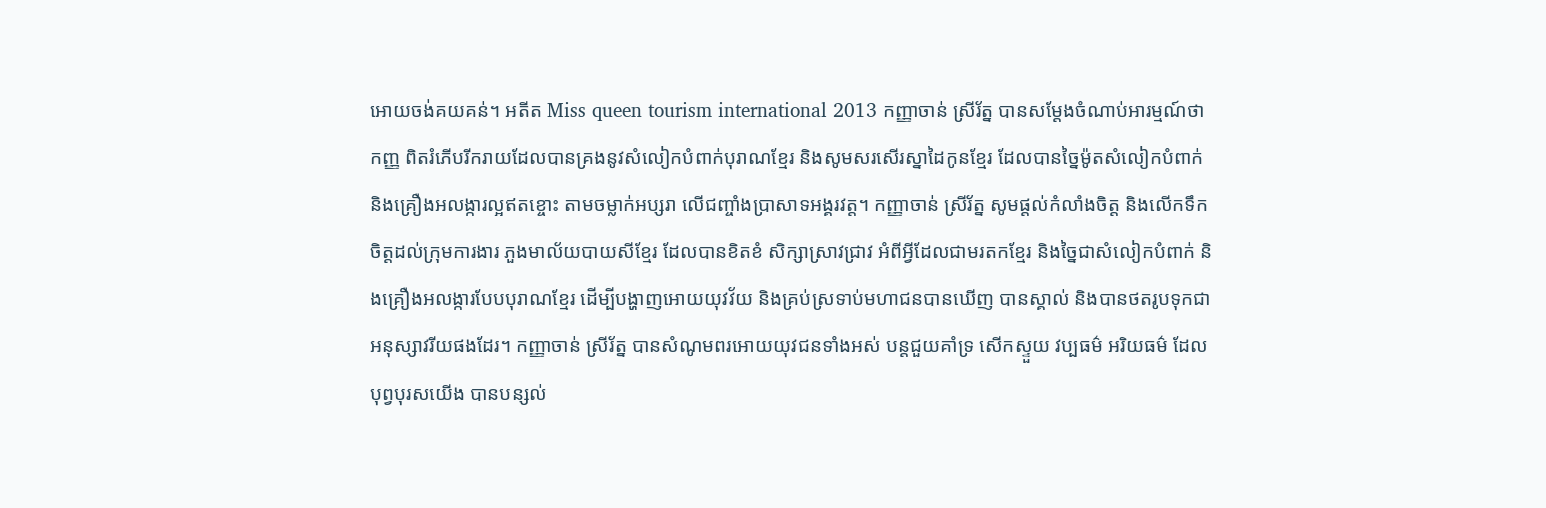អោយចង់គយគន់។ អតីត Miss queen tourism international 2013 កញ្ញាចាន់ ស្រីរ័ត្ន បានសម្តែងចំណាប់អារម្មណ៍ថា កញ្ញ ពិតរំភើបរីករាយដែលបានគ្រងនូវសំលៀកបំពាក់បុរាណខ្មែរ និងសូមសរសើរស្នាដៃកូនខ្មែរ ដែលបានច្នៃម៉ូតសំលៀកបំពាក់ និងគ្រឿងអលង្ការល្អឥតខ្ចោះ តាមចម្លាក់អប្សរា លើជញ្ចាំងប្រាសាទអង្គរវត្ត។ កញ្ញាចាន់ ស្រីរ័ត្ន សូមផ្តល់កំលាំងចិត្ត និងលើកទឹកចិត្តដល់ក្រុមការងារ ភួងមាល័យបាយសីខ្មែរ ដែលបានខិតខំ សិក្សាស្រាវជ្រាវ អំពីអ្វីដែលជាមរតកខ្មែរ និងច្នៃជាសំលៀកបំពាក់ និងគ្រឿងអលង្ការបែបបុរាណខ្មែរ ដើម្បីបង្ហាញអោយយុវវ័យ និងគ្រប់ស្រទាប់មហាជនបានឃើញ បានស្គាល់ និងបានថតរូបទុកជាអនុស្សាវរីយផងដែរ។ កញ្ញាចាន់ ស្រីរ័ត្ន បានសំណូមពរអោយយុវជនទាំងអស់ បន្តជួយគាំទ្រ សើកស្ទួយ វប្បធម៌ អរិយធម៌ ដែលបុព្វបុរសយើង បានបន្សល់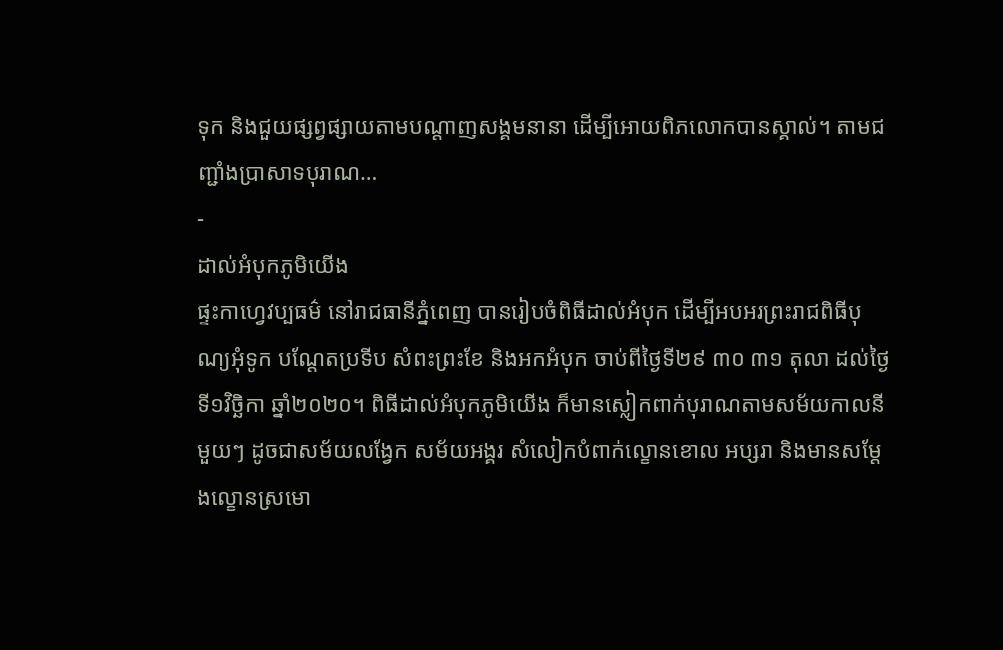ទុក និងជួយផ្សព្វផ្សាយតាមបណ្តាញសង្គមនានា ដើម្បីអោយពិភលោកបានស្គាល់។ តាមជញ្ជាំងប្រាសាទបុរាណ…
-
ដាល់អំបុកភូមិយើង
ផ្ទះកាហ្វេវប្បធម៌ នៅរាជធានីភ្នំពេញ បានរៀបចំពិធីដាល់អំបុក ដើម្បីអបអរព្រះរាជពិធីបុណ្យអុំទូក បណ្តែតប្រទីប សំពះព្រះខែ និងអកអំបុក ចាប់ពីថ្ងៃទី២៩ ៣០ ៣១ តុលា ដល់ថ្ងៃទី១វិច្ឆិកា ឆ្នាំ២០២០។ ពិធីដាល់អំបុកភូមិយើង ក៏មានស្លៀកពាក់បុរាណតាមសម័យកាលនីមួយៗ ដូចជាសម័យលង្វែក សម័យអង្គរ សំលៀកបំពាក់ល្ខោនខោល អប្សរា និងមានសម្តែងល្ខោនស្រមោ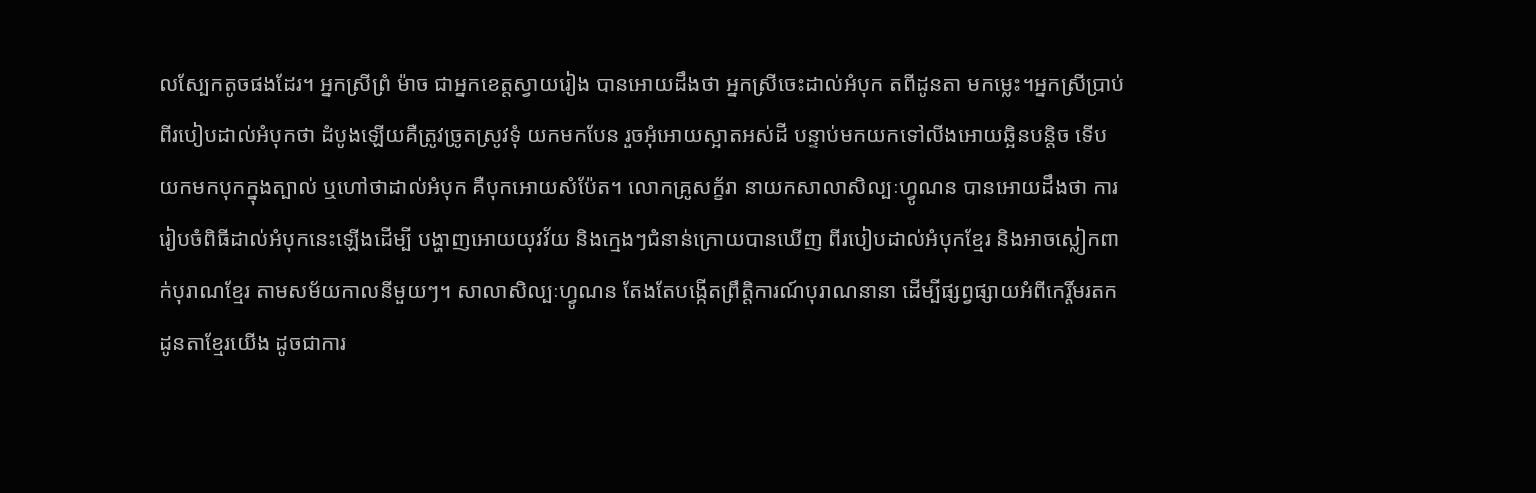លស្បែកតូចផងដែរ។ អ្នកស្រីព្រំ ម៉ាច ជាអ្នកខេត្តស្វាយរៀង បានអោយដឹងថា អ្នកស្រីចេះដាល់អំបុក តពីដូនតា មកម្លេះ។អ្នកស្រីប្រាប់ពីរបៀបដាល់អំបុកថា ដំបូងឡើយគឺត្រូវច្រូតស្រូវទុំ យកមកបែន រួចអុំអោយស្អាតអស់ដី បន្ទាប់មកយកទៅលីងអោយឆ្អិនបន្តិច ទើបយកមកបុកក្នុងត្បាល់ ឬហៅថាដាល់អំបុក គឺបុកអោយសំប៉ែត។ លោកគ្រូសក្ខ័រា នាយកសាលាសិល្បៈហ្វូណន បានអោយដឹងថា ការរៀបចំពិធីដាល់អំបុកនេះឡើងដើម្បី បង្ហាញអោយយុវវ័យ និងក្មេងៗជំនាន់ក្រោយបានឃើញ ពីរបៀបដាល់អំបុកខ្មែរ និងអាចស្លៀកពាក់បុរាណខ្មែរ តាមសម័យកាលនីមួយៗ។ សាលាសិល្បៈហ្វូណន តែងតែបង្កើតព្រឹត្តិការណ៍បុរាណនានា ដើម្បីផ្សព្វផ្សាយអំពីកេរ្តិ៍មរតកដូនតាខ្មែរយើង ដូចជាការ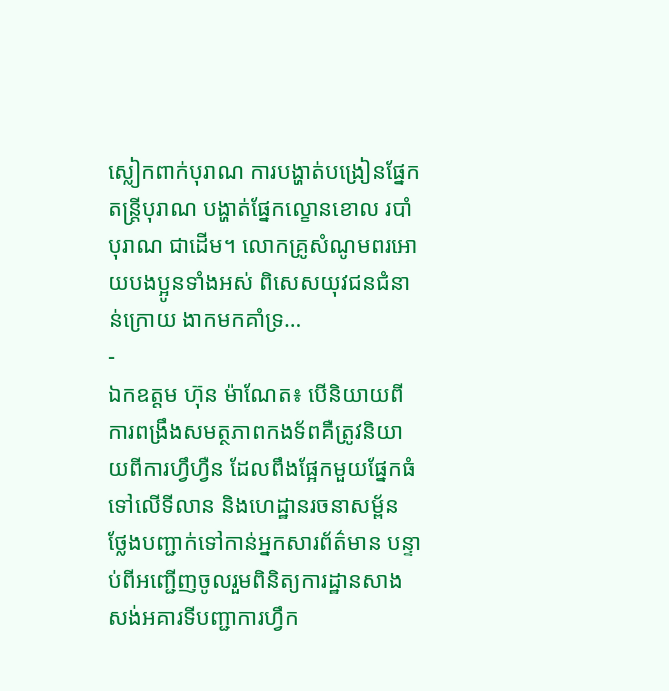ស្លៀកពាក់បុរាណ ការបង្ហាត់បង្រៀនផ្នែកតន្ត្រីបុរាណ បង្ហាត់ផ្នែកល្ខោនខោល របាំបុរាណ ជាដើម។ លោកគ្រូសំណូមពរអោយបងប្អូនទាំងអស់ ពិសេសយុវជនជំនាន់ក្រោយ ងាកមកគាំទ្រ…
-
ឯកឧត្តម ហ៊ុន ម៉ាណែត៖ បើនិយាយពីការពង្រឹងសមត្ថភាពកងទ័ពគឺត្រូវនិយាយពីការហ្វឹហ្វឺន ដែលពឹងផ្អែកមួយផ្នែកធំទៅលើទីលាន និងហេដ្ឋានរចនាសម្ព័ន
ថ្លែងបញ្ជាក់ទៅកាន់អ្នកសារព័ត៌មាន បន្ទាប់ពីអញ្ជើញចូលរួមពិនិត្យការដ្ឋានសាងសង់អគារទីបញ្ជាការហ្វឹក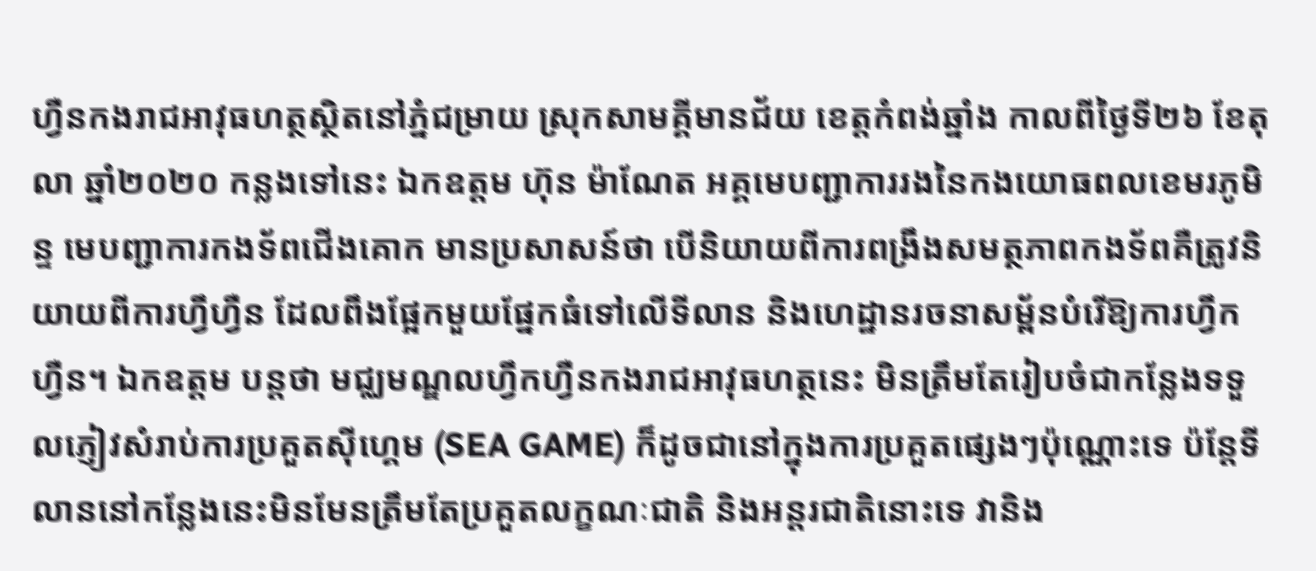ហ្វឺនកងរាជអាវុធហត្ថស្ថិតនៅភ្នំជម្រាយ ស្រុកសាមគ្គីមានជ័យ ខេត្តកំពង់ឆ្នាំង កាលពីថ្ងៃទី២៦ ខែតុលា ឆ្នាំ២០២០ កន្លងទៅនេះ ឯកឧត្តម ហ៊ុន ម៉ាណែត អគ្គមេបញ្ជាការរងនៃកងយោធពលខេមរភូមិន្ទ មេបញ្ជាការកងទ័ពជើងគោក មានប្រសាសន៍ថា បើនិយាយពីការពង្រឹងសមត្ថភាពកងទ័ពគឺត្រូវនិយាយពីការហ្វឹហ្វឺន ដែលពឹងផ្អែកមួយផ្នែកធំទៅលើទីលាន និងហេដ្ឋានរចនាសម្ព័នបំរើឱ្យការហ្វឹកហ្វឺន។ ឯកឧត្តម បន្តថា មជ្ឈមណ្ឌលហ្វឹកហ្វឺនកងរាជអាវុធហត្ថនេះ មិនត្រឹមតែរៀបចំជាកន្លែងទទួលភ្ញៀវសំរាប់ការប្រគួតស៊ីហ្គេម (SEA GAME) ក៏ដូចជានៅក្នុងការប្រគួតផ្សេងៗប៉ុណ្ណោះទេ ប៉ន្តែទីលាននៅកន្លែងនេះមិនមែនត្រឹមតែប្រគួតលក្ខណៈជាតិ និងអន្តរជាតិនោះទេ វានិង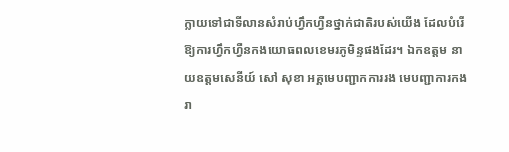ក្លាយទៅជាទីលានសំរាប់ហ្វឹកហ្វឺនថ្នាក់ជាតិរបស់យើង ដែលបំរើឱ្យការហ្វឹកហ្វឺនកងយោធពលខេមរភូមិន្ទផងដែរ។ ឯកឧត្តម នាយឧត្តមសេនីយ៍ សៅ សុខា អគ្គមេបញ្ជាកការរង មេបញ្ជាការកងរា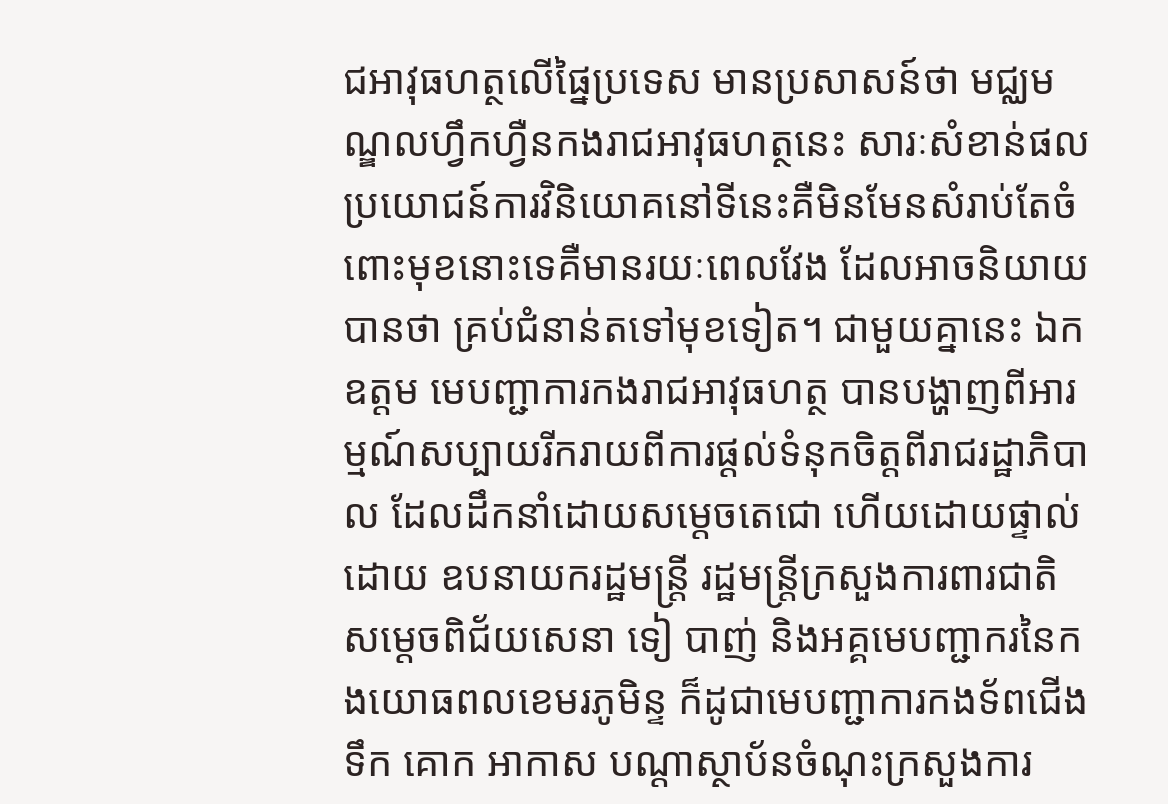ជអាវុធហត្ថលើផ្នៃប្រទេស មានប្រសាសន៍ថា មជ្ឈមណ្ឌលហ្វឹកហ្វឺនកងរាជអាវុធហត្ថនេះ សារៈសំខាន់ផលប្រយោជន៍ការវិនិយោគនៅទីនេះគឺមិនមែនសំរាប់តែចំពោះមុខនោះទេគឺមានរយៈពេលវែង ដែលអាចនិយាយបានថា គ្រប់ជំនាន់តទៅមុខទៀត។ ជាមួយគ្នានេះ ឯកឧត្តម មេបញ្ជាការកងរាជអាវុធហត្ថ បានបង្ហាញពីអារម្មណ៍សប្បាយរីករាយពីការផ្តល់ទំនុកចិត្តពីរាជរដ្ឋាភិបាល ដែលដឹកនាំដោយសម្តេចតេជោ ហើយដោយផ្ទាល់ដោយ ឧបនាយករដ្ឋមន្ត្រី រដ្ឋមន្រ្តីក្រសួងការពារជាតិ សម្តេចពិជ័យសេនា ទៀ បាញ់ និងអគ្គមេបញ្ជាករនៃកងយោធពលខេមរភូមិន្ទ ក៏ដូជាមេបញ្ជាការកងទ័ពជើងទឹក គោក អាកាស បណ្តាស្ថាប័នចំណុះក្រសួងការ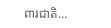ពារជាតិ…